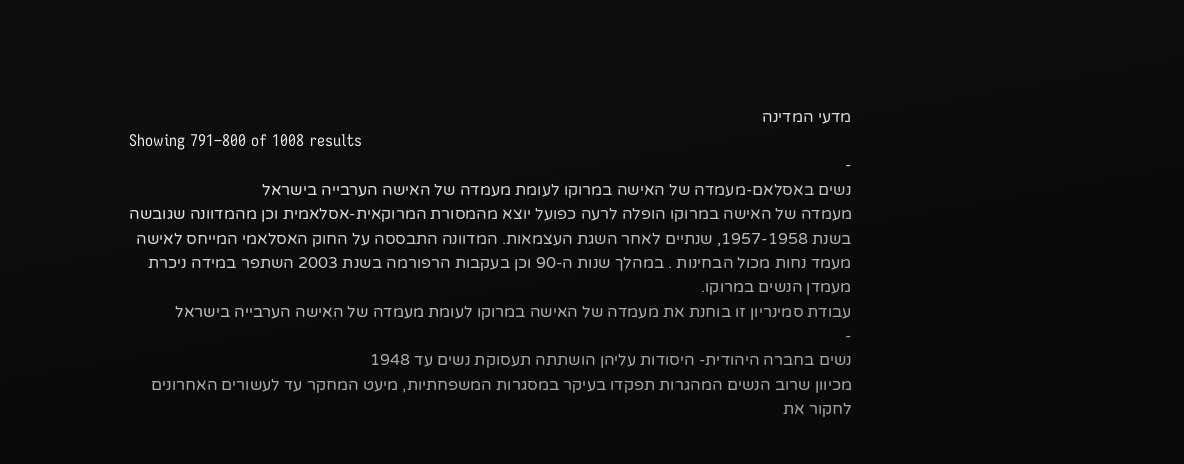מדעי המדינה
Showing 791–800 of 1008 results
-
נשים באסלאם-מעמדה של האישה במרוקו לעומת מעמדה של האישה הערבייה בישראל
מעמדה של האישה במרוקו הופלה לרעה כפועל יוצא מהמסורת המרוקאית-אסלאמית וכן מהמדוונה שגובשה בשנת 1957-1958, שנתיים לאחר השגת העצמאות. המדוונה התבססה על החוק האסלאמי המייחס לאישה מעמד נחות מכול הבחינות . במהלך שנות ה-90 וכן בעקבות הרפורמה בשנת 2003 השתפר במידה ניכרת מעמדן הנשים במרוקו.
עבודת סמינריון זו בוחנת את מעמדה של האישה במרוקו לעומת מעמדה של האישה הערבייה בישראל
-
נשים בחברה היהודית- היסודות עליהן הושתתה תעסוקת נשים עד 1948
מכיוון שרוב הנשים המהגרות תפקדו בעיקר במסגרות המשפחתיות, מיעט המחקר עד לעשורים האחרונים לחקור את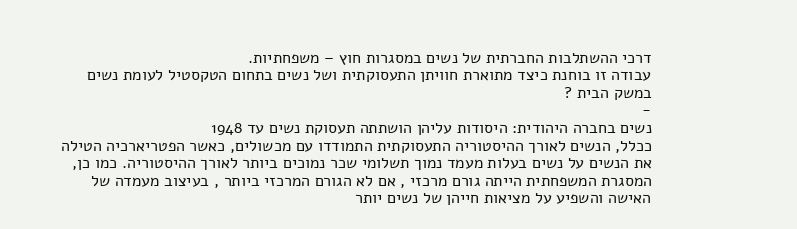דרכי ההשתלבות החברתית של נשים במסגרות חוץ – משפחתיות.
עבודה זו בוחנת כיצד מתוארת חוויתן התעסוקתית ושל נשים בתחום הטקסטיל לעומת נשים במשק הבית ?
-
נשים בחברה היהודית: היסודות עליהן הושתתה תעסוקת נשים עד 1948
ככלל, הנשים לאורך ההיסטוריה התעסוקתית התמודדו עם מכשולים, כאשר הפטריארכיה הטילה את הנשים על נשים בעלות מעמד נמוך תשלומי שכר נמוכים ביותר לאורך ההיסטוריה. כמו כן, המסגרת המשפחתית הייתה גורם מרכזי , אם לא הגורם המרכזי ביותר , בעיצוב מעמדה של האישה והשפיע על מציאות חייהן של נשים יותר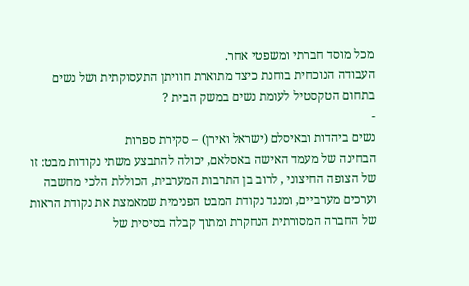מכל מוסד חברתי ומשפטי אחר.
העבודה הנוכחית בוחנת כיצד מתוארת חוויתן התעסוקתית ושל נשים בתחום הטקסטיל לעומת נשים במשק הבית ?
-
נשים ביהדות ובאיסלם (ישראל ואירן) – סקירת ספרות
הבחינה של מעמד האישה באסלאם, יכולה להתבצע משתי נקודות מבט: זו של הצופה החיצוני , לרוב בן התרבות המערבית, הכוללת הלכי מחשבה וערכים מערביים, ומנגד נקודת המבט הפנימית שמאמצת את נקודת הראות של החברה המסורתית הנחקרת ומתוך קבלה בסיסית של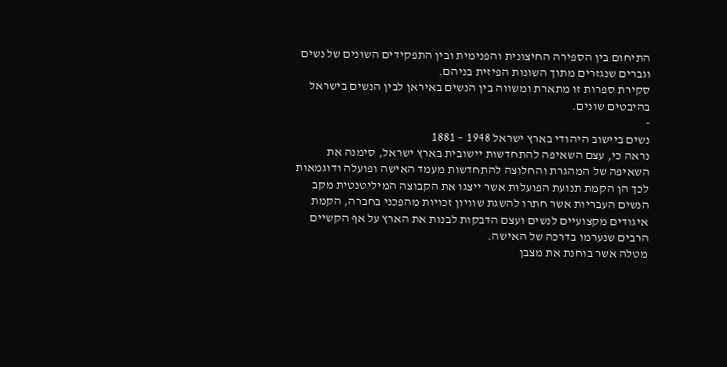התיחום בין הספירה החיצונית והפנימית ובין התפקידים השונים של נשים וגברים שנגזרים מתוך השונות הפיזית בניהם.
סקירת ספרות זו מתארת ומשווה בין הנשים באיראן לבין הנשים בישראל בהיבטים שונים.
-
נשים ביישוב היהודי בארץ ישראל 1948 – 1881
נראה כי, עצם השאיפה להתחדשות יישובית בארץ ישראל, סימנה את השאיפה של המהגרת והחלוצה להתחדשות מעמד האישה ופועלה ודוגמאות לכך הן הקמת תנועת הפועלות אשר ייצגו את הקבוצה המיליטנטית מקב הנשים העבריות אשר חתרו להשגת שוויון זכויות מהפכני בחברה, הקמת איגודים מקצועיים לנשים ועצם הדבקות לבנות את הארץ על אף הקשיים הרבים שנערמו בדרכה של האישה.
מטלה אשר בוחנת את מצבן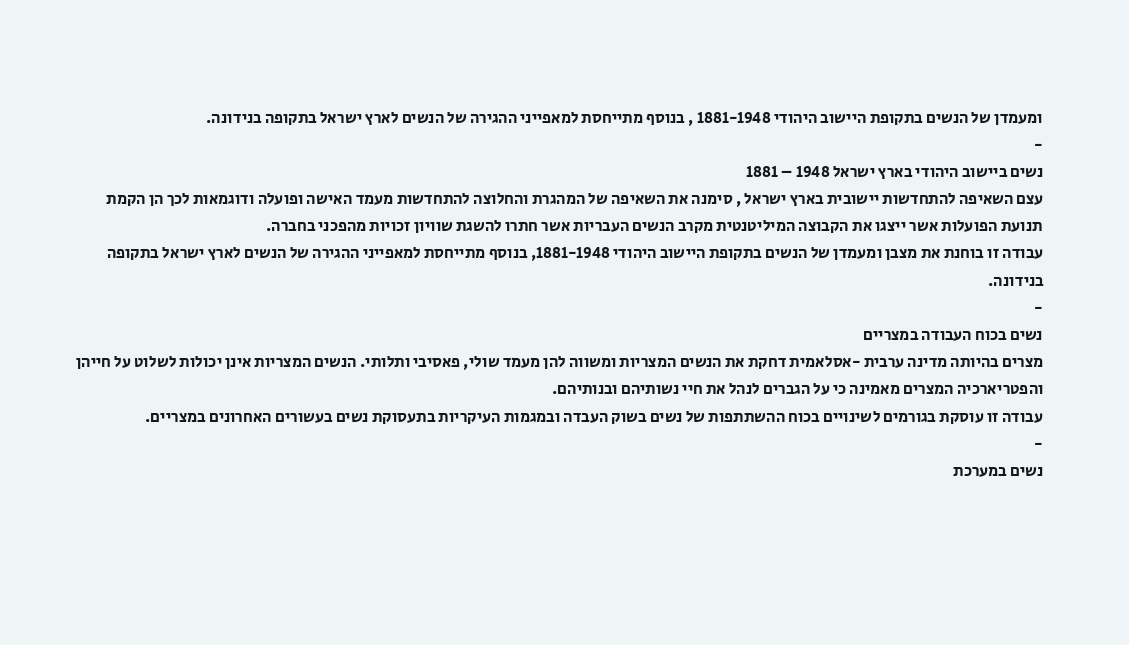ומעמדן של הנשים בתקופת היישוב היהודי 1881-1948 , בנוסף מתייחסת למאפייני ההגירה של הנשים לארץ ישראל בתקופה בנידונה.
-
נשים ביישוב היהודי בארץ ישראל 1948 – 1881
עצם השאיפה להתחדשות יישובית בארץ ישראל , סימנה את השאיפה של המהגרת והחלוצה להתחדשות מעמד האישה ופועלה ודוגמאות לכך הן הקמת תנועת הפועלות אשר ייצגו את הקבוצה המיליטנטית מקרב הנשים העבריות אשר חתרו להשגת שוויון זכויות מהפכני בחברה.
עבודה זו בוחנת את מצבן ומעמדן של הנשים בתקופת היישוב היהודי 1881-1948, בנוסף מתייחסת למאפייני ההגירה של הנשים לארץ ישראל בתקופה בנידונה.
-
נשים בכוח העבודה במצריים
מצרים בהיותה מדינה ערבית -אסלאמית דחקת את הנשים המצריות ומשווה להן מעמד שולי, פאסיבי ותלותי. הנשים המצריות אינן יכולות לשלוט על חייהן והפטריארכיה המצרים מאמינה כי על הגברים לנהל את חיי נשותיהם ובנותיהם.
עבודה זו עוסקת בגורמים לשינויים בכוח ההשתתפות של נשים בשוק העבדה ובמגמות העיקריות בתעסוקת נשים בעשורים האחרונים במצריים.
-
נשים במערכת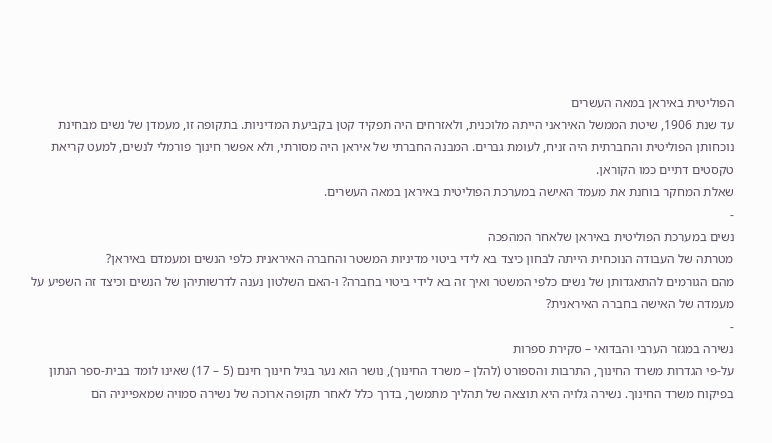הפוליטית באיראן במאה העשרים
עד שנת 1906, שיטת הממשל האיראני הייתה מלוכנית, ולאזרחים היה תפקיד קטן בקביעת המדיניות. בתקופה זו, מעמדן של נשים מבחינת נוכחותן הפוליטית והחברתית היה זניח, לעומת גברים. המבנה החברתי של איראן היה מסורתי, ולא אפשר חינוך פורמלי לנשים, למעט קריאת טקסטים דתיים כמו הקוראן.
שאלת המחקר בוחנת את מעמד האישה במערכת הפוליטית באיראן במאה העשרים.
-
נשים במערכת הפוליטית באיראן שלאחר המהפכה
מטרתה של העבודה הנוכחית הייתה לבחון כיצד בא לידי ביטוי מדיניות המשטר והחברה האיראנית כלפי הנשים ומעמדם באיראן?
מהם הגורמים להתאגדותן של נשים כלפי המשטר ואיך זה בא לידי ביטוי בחברה? ו-האם השלטון נענה לדרשותיהן של הנשים וכיצד זה השפיע על מעמדה של האישה בחברה האיראנית?
-
נשירה במגזר הערבי והבדואי – סקירת ספרות
על-פי הגדרות משרד החינוך, התרבות והספורט (להלן – משרד החינוך), נושר הוא נער בגיל חינוך חינם (5 – 17) שאינו לומד בבית-ספר הנתון בפיקוח משרד החינוך. נשירה גלויה היא תוצאה של תהליך מתמשך, בדרך כלל לאחר תקופה ארוכה של נשירה סמויה שמאפייניה הם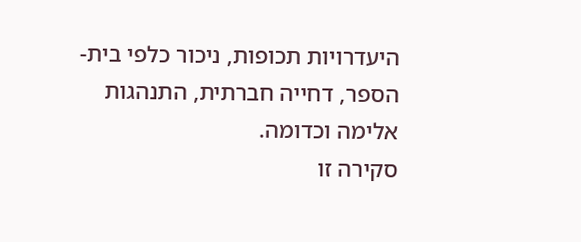היעדרויות תכופות, ניכור כלפי בית-הספר, דחייה חברתית, התנהגות אלימה וכדומה.
סקירה זו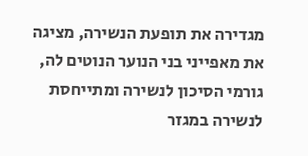מגדירה את תופעת הנשירה, מציגה את מאפייני בני הנוער הנוטים לה, גורמי הסיכון לנשירה ומתייחסת לנשירה במגזר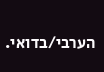הערבי/בדואי.